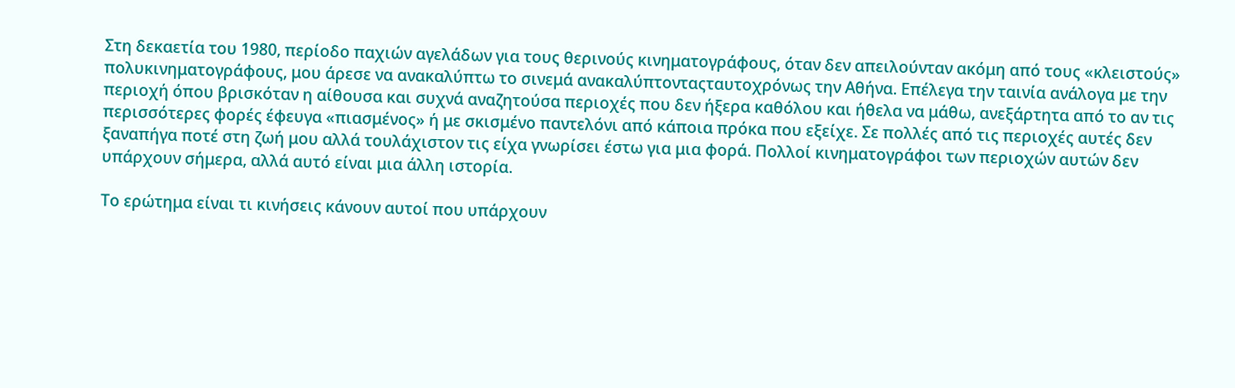Στη δεκαετία του 1980, περίοδο παχιών αγελάδων για τους θερινούς κινηματογράφους, όταν δεν απειλούνταν ακόμη από τους «κλειστούς» πολυκινηματογράφους, μου άρεσε να ανακαλύπτω το σινεμά ανακαλύπτονταςταυτοχρόνως την Αθήνα. Επέλεγα την ταινία ανάλογα με την περιοχή όπου βρισκόταν η αίθουσα και συχνά αναζητούσα περιοχές που δεν ήξερα καθόλου και ήθελα να μάθω, ανεξάρτητα από το αν τις περισσότερες φορές έφευγα «πιασμένος» ή με σκισμένο παντελόνι από κάποια πρόκα που εξείχε. Σε πολλές από τις περιοχές αυτές δεν ξαναπήγα ποτέ στη ζωή μου αλλά τουλάχιστον τις είχα γνωρίσει έστω για μια φορά. Πολλοί κινηματογράφοι των περιοχών αυτών δεν υπάρχουν σήμερα, αλλά αυτό είναι μια άλλη ιστορία.

Το ερώτημα είναι τι κινήσεις κάνουν αυτοί που υπάρχουν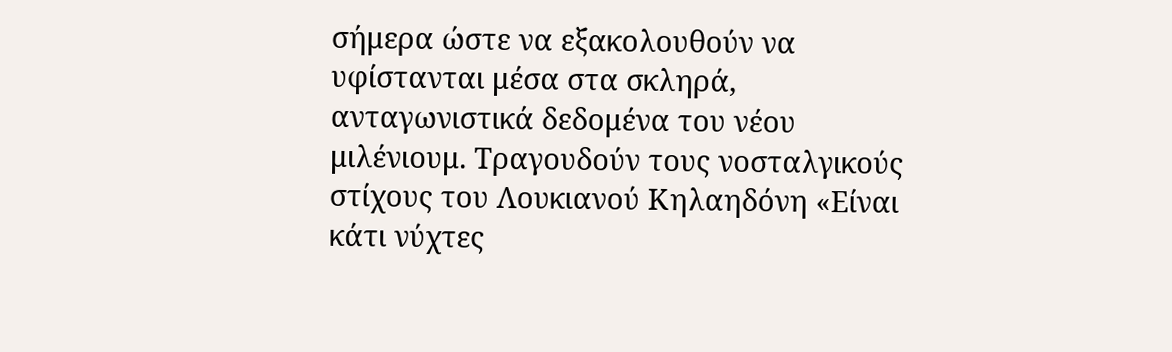σήμερα ώστε να εξακολουθούν να υφίστανται μέσα στα σκληρά, ανταγωνιστικά δεδομένα του νέου μιλένιουμ. Τραγουδούν τους νοσταλγικούς στίχους του Λουκιανού Κηλαηδόνη «Είναι κάτι νύχτες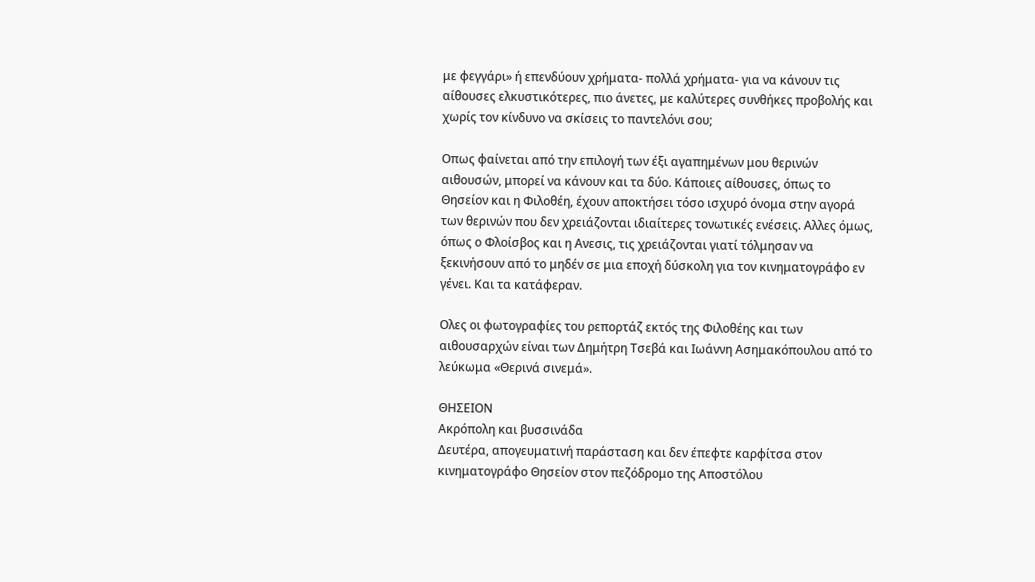με φεγγάρι» ή επενδύουν χρήματα- πολλά χρήματα- για να κάνουν τις αίθουσες ελκυστικότερες, πιο άνετες, με καλύτερες συνθήκες προβολής και χωρίς τον κίνδυνο να σκίσεις το παντελόνι σου;

Οπως φαίνεται από την επιλογή των έξι αγαπημένων μου θερινών αιθουσών, μπορεί να κάνουν και τα δύο. Κάποιες αίθουσες, όπως το Θησείον και η Φιλοθέη, έχουν αποκτήσει τόσο ισχυρό όνομα στην αγορά των θερινών που δεν χρειάζονται ιδιαίτερες τονωτικές ενέσεις. Αλλες όμως, όπως ο Φλοίσβος και η Ανεσις, τις χρειάζονται γιατί τόλμησαν να ξεκινήσουν από το μηδέν σε μια εποχή δύσκολη για τον κινηματογράφο εν γένει. Και τα κατάφεραν.

Ολες οι φωτογραφίες του ρεπορτάζ εκτός της Φιλοθέης και των αιθουσαρχών είναι των Δημήτρη Τσεβά και Ιωάννη Ασημακόπουλου από το λεύκωμα «Θερινά σινεμά».

ΘΗΣΕΙΟΝ
Ακρόπολη και βυσσινάδα
Δευτέρα, απογευματινή παράσταση και δεν έπεφτε καρφίτσα στον κινηματογράφο Θησείον στον πεζόδρομο της Αποστόλου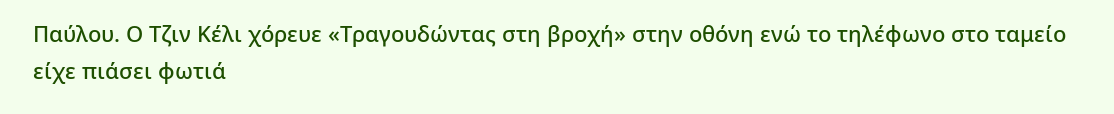Παύλου. Ο Τζιν Κέλι χόρευε «Τραγουδώντας στη βροχή» στην οθόνη ενώ το τηλέφωνο στο ταμείο είχε πιάσει φωτιά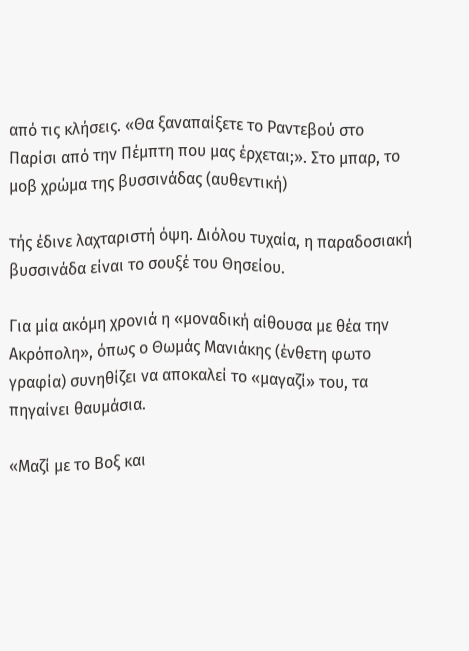από τις κλήσεις. «Θα ξαναπαίξετε το Ραντεβού στο Παρίσι από την Πέμπτη που μας έρχεται;». Στο μπαρ, το μοβ χρώμα της βυσσινάδας (αυθεντική)

τής έδινε λαχταριστή όψη. Διόλου τυχαία, η παραδοσιακή βυσσινάδα είναι το σουξέ του Θησείου.

Για μία ακόμη χρονιά η «μοναδική αίθουσα με θέα την Ακρόπολη», όπως ο Θωμάς Μανιάκης (ένθετη φωτο γραφία) συνηθίζει να αποκαλεί το «μαγαζί» του, τα πηγαίνει θαυμάσια.

«Μαζί με το Βοξ και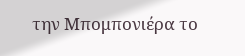την Μπομπονιέρα το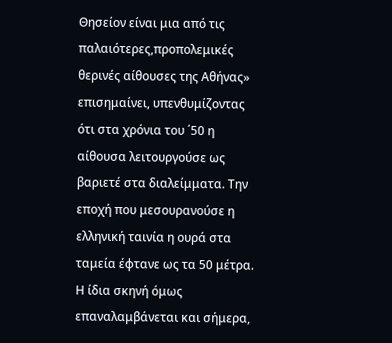Θησείον είναι μια από τις παλαιότερες,προπολεμικές θερινές αίθουσες της Αθήνας» επισημαίνει, υπενθυμίζοντας ότι στα χρόνια του ΄50 η αίθουσα λειτουργούσε ως βαριετέ στα διαλείμματα. Την εποχή που μεσουρανούσε η ελληνική ταινία η ουρά στα ταμεία έφτανε ως τα 50 μέτρα. Η ίδια σκηνή όμως επαναλαμβάνεται και σήμερα,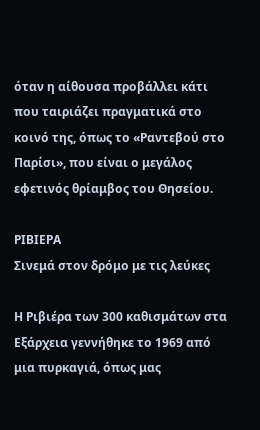όταν η αίθουσα προβάλλει κάτι που ταιριάζει πραγματικά στο κοινό της, όπως το «Ραντεβού στο Παρίσι», που είναι ο μεγάλος εφετινός θρίαμβος του Θησείου.

ΡΙΒΙΕΡΑ
Σινεμά στον δρόμο με τις λεύκες

Η Ριβιέρα των 300 καθισμάτων στα Εξάρχεια γεννήθηκε το 1969 από μια πυρκαγιά, όπως μας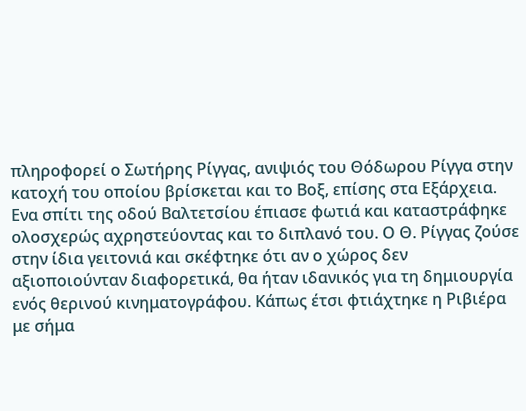πληροφορεί ο Σωτήρης Ρίγγας, ανιψιός του Θόδωρου Ρίγγα στην κατοχή του οποίου βρίσκεται και το Βοξ, επίσης στα Εξάρχεια. Ενα σπίτι της οδού Βαλτετσίου έπιασε φωτιά και καταστράφηκε ολοσχερώς αχρηστεύοντας και το διπλανό του. Ο Θ. Ρίγγας ζούσε στην ίδια γειτονιά και σκέφτηκε ότι αν ο χώρος δεν αξιοποιούνταν διαφορετικά, θα ήταν ιδανικός για τη δημιουργία ενός θερινού κινηματογράφου. Κάπως έτσι φτιάχτηκε η Ριβιέρα με σήμα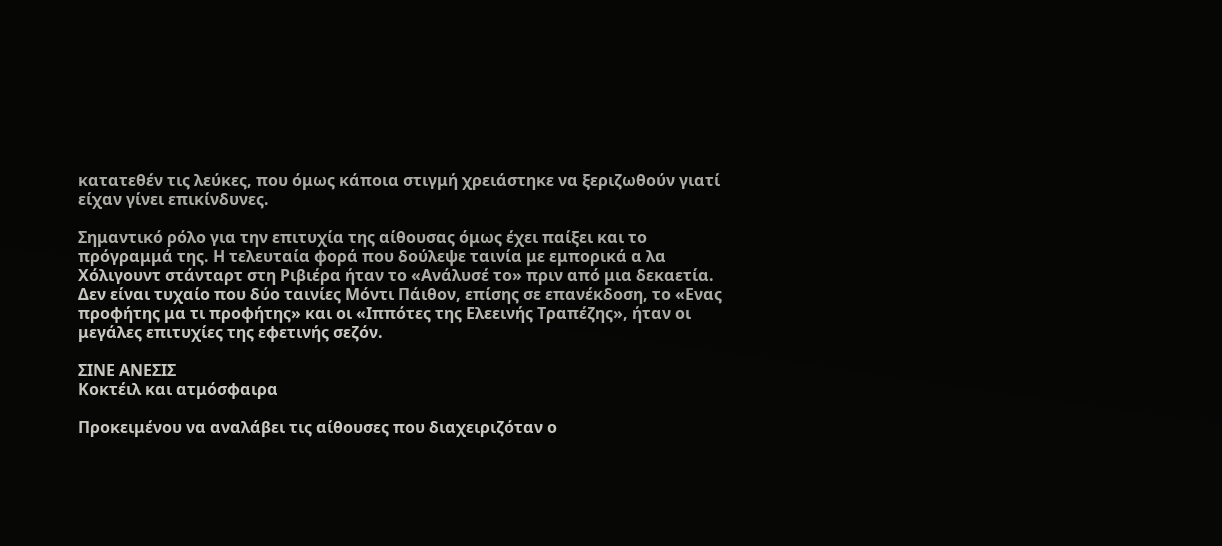κατατεθέν τις λεύκες, που όμως κάποια στιγμή χρειάστηκε να ξεριζωθούν γιατί είχαν γίνει επικίνδυνες.

Σημαντικό ρόλο για την επιτυχία της αίθουσας όμως έχει παίξει και το πρόγραμμά της. Η τελευταία φορά που δούλεψε ταινία με εμπορικά α λα Χόλιγουντ στάνταρτ στη Ριβιέρα ήταν το «Ανάλυσέ το» πριν από μια δεκαετία. Δεν είναι τυχαίο που δύο ταινίες Μόντι Πάιθον, επίσης σε επανέκδοση, το «Ενας προφήτης μα τι προφήτης» και οι «Ιππότες της Ελεεινής Τραπέζης», ήταν οι μεγάλες επιτυχίες της εφετινής σεζόν.

ΣΙΝΕ ΑΝΕΣΙΣ
Κοκτέιλ και ατμόσφαιρα

Προκειμένου να αναλάβει τις αίθουσες που διαχειριζόταν ο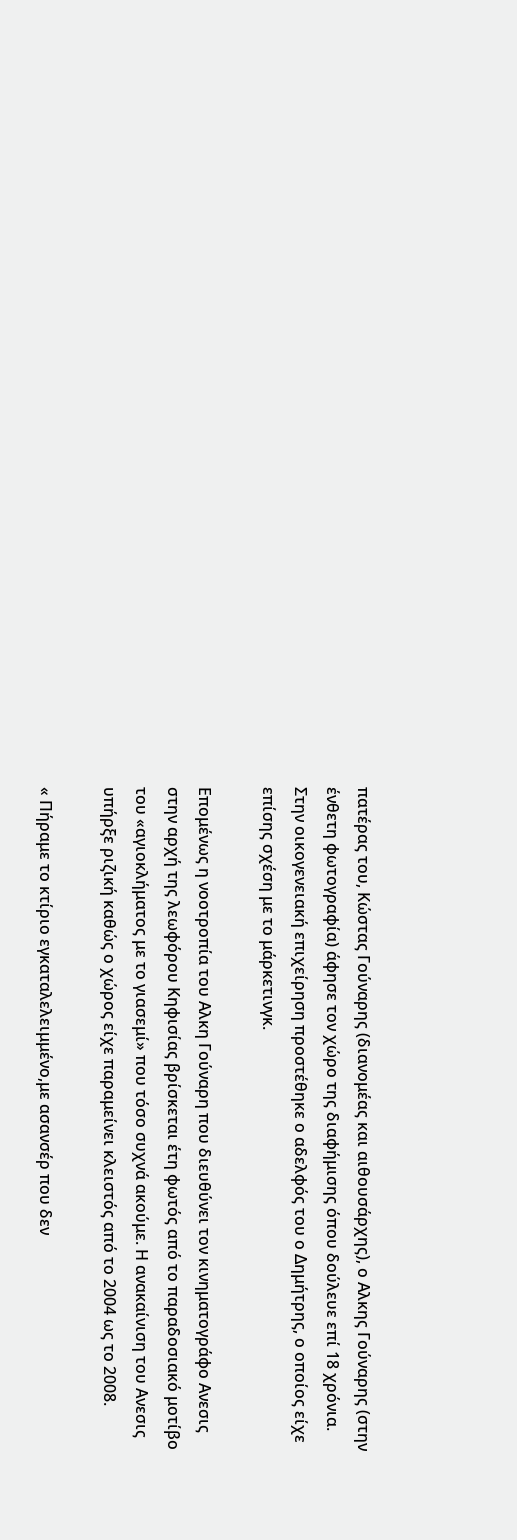πατέρας του, Κώστας Γούναρης (διανομέας και αιθουσάρχης), ο Αλκης Γούναρης (στην ένθετη φωτογραφία) άφησε τον χώρο της διαφήμισης όπου δούλευε επί 18 χρόνια. Στην οικογενειακή επιχείρηση προστέθηκε ο αδελφός του ο Δημήτρης, ο οποίος είχε επίσης σχέση με το μάρκετινγκ.

Επομένως η νοοτροπία του Αλκη Γούναρη που διευθύνει τον κινηματογράφο Ανεσις στην αρχή της λεωφόρου Κηφισίας βρίσκεται έτη φωτός από το παραδοσιακό μοτίβο του «αγιοκλήματος με το γιασεμί» που τόσο συχνά ακούμε. Η ανακαίνιση του Ανεσις υπήρξε ριζική καθώς ο χώρος είχε παραμείνει κλειστός από το 2004 ως το 2008.

« Πήραμε το κτίριο εγκαταλελειμμένο,με ασανσέρ που δεν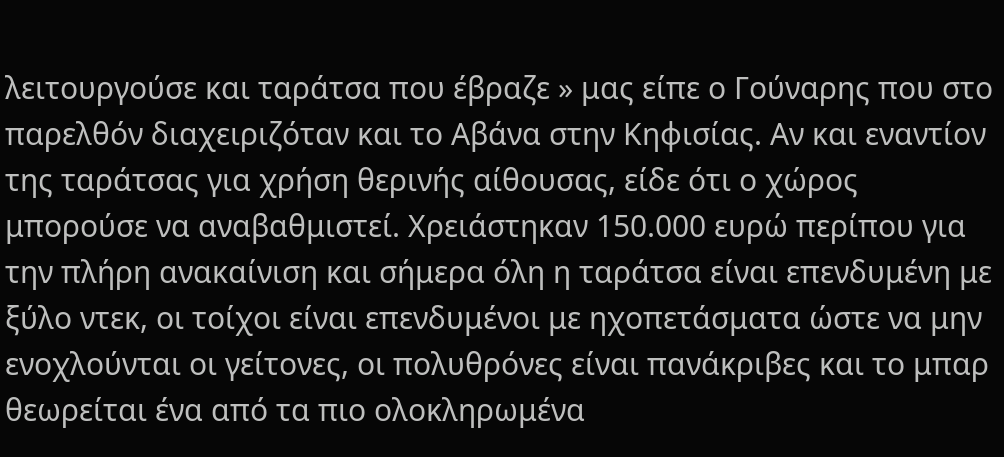λειτουργούσε και ταράτσα που έβραζε » μας είπε ο Γούναρης που στο παρελθόν διαχειριζόταν και το Αβάνα στην Κηφισίας. Αν και εναντίον της ταράτσας για χρήση θερινής αίθουσας, είδε ότι ο χώρος μπορούσε να αναβαθμιστεί. Χρειάστηκαν 150.000 ευρώ περίπου για την πλήρη ανακαίνιση και σήμερα όλη η ταράτσα είναι επενδυμένη με ξύλο ντεκ, οι τοίχοι είναι επενδυμένοι με ηχοπετάσματα ώστε να μην ενοχλούνται οι γείτονες, οι πολυθρόνες είναι πανάκριβες και το μπαρ θεωρείται ένα από τα πιο ολοκληρωμένα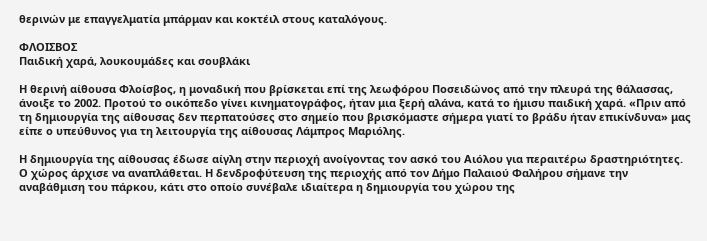θερινών με επαγγελματία μπάρμαν και κοκτέιλ στους καταλόγους.

ΦΛΟΙΣΒΟΣ
Παιδική χαρά, λουκουμάδες και σουβλάκι

Η θερινή αίθουσα Φλοίσβος, η μοναδική που βρίσκεται επί της λεωφόρου Ποσειδώνος από την πλευρά της θάλασσας, άνοιξε το 2002. Προτού το οικόπεδο γίνει κινηματογράφος, ήταν μια ξερή αλάνα, κατά το ήμισυ παιδική χαρά. «Πριν από τη δημιουργία της αίθουσας δεν περπατούσες στο σημείο που βρισκόμαστε σήμερα γιατί το βράδυ ήταν επικίνδυνα» μας είπε ο υπεύθυνος για τη λειτουργία της αίθουσας Λάμπρος Μαριόλης.

Η δημιουργία της αίθουσας έδωσε αίγλη στην περιοχή ανοίγοντας τον ασκό του Αιόλου για περαιτέρω δραστηριότητες. Ο χώρος άρχισε να αναπλάθεται. Η δενδροφύτευση της περιοχής από τον Δήμο Παλαιού Φαλήρου σήμανε την αναβάθμιση του πάρκου, κάτι στο οποίο συνέβαλε ιδιαίτερα η δημιουργία του χώρου της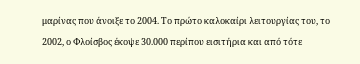μαρίνας που άνοιξε το 2004. Το πρώτο καλοκαίρι λειτουργίας του, το 2002, ο Φλοίσβος έκοψε 30.000 περίπου εισιτήρια και από τότε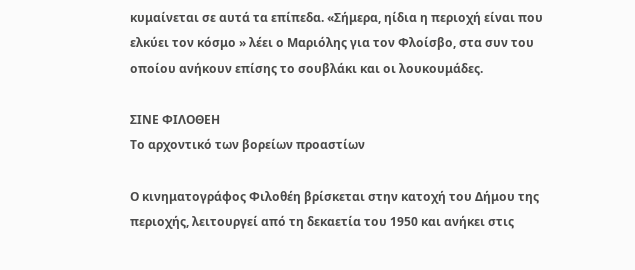κυμαίνεται σε αυτά τα επίπεδα. «Σήμερα, ηίδια η περιοχή είναι που ελκύει τον κόσμο » λέει ο Μαριόλης για τον Φλοίσβο, στα συν του οποίου ανήκουν επίσης το σουβλάκι και οι λουκουμάδες.

ΣΙΝΕ ΦΙΛΟΘΕΗ
Το αρχοντικό των βορείων προαστίων

Ο κινηματογράφος Φιλοθέη βρίσκεται στην κατοχή του Δήμου της περιοχής, λειτουργεί από τη δεκαετία του 1950 και ανήκει στις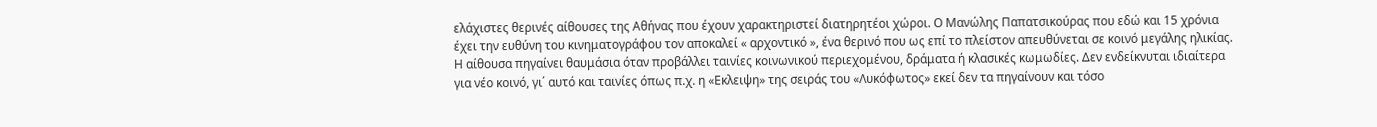ελάχιστες θερινές αίθουσες της Αθήνας που έχουν χαρακτηριστεί διατηρητέοι χώροι. Ο Μανώλης Παπατσικούρας που εδώ και 15 χρόνια έχει την ευθύνη του κινηματογράφου τον αποκαλεί « αρχοντικό », ένα θερινό που ως επί το πλείστον απευθύνεται σε κοινό μεγάλης ηλικίας. Η αίθουσα πηγαίνει θαυμάσια όταν προβάλλει ταινίες κοινωνικού περιεχομένου, δράματα ή κλασικές κωμωδίες. Δεν ενδείκνυται ιδιαίτερα για νέο κοινό, γι΄ αυτό και ταινίες όπως π.χ. η «Εκλειψη» της σειράς του «Λυκόφωτος» εκεί δεν τα πηγαίνουν και τόσο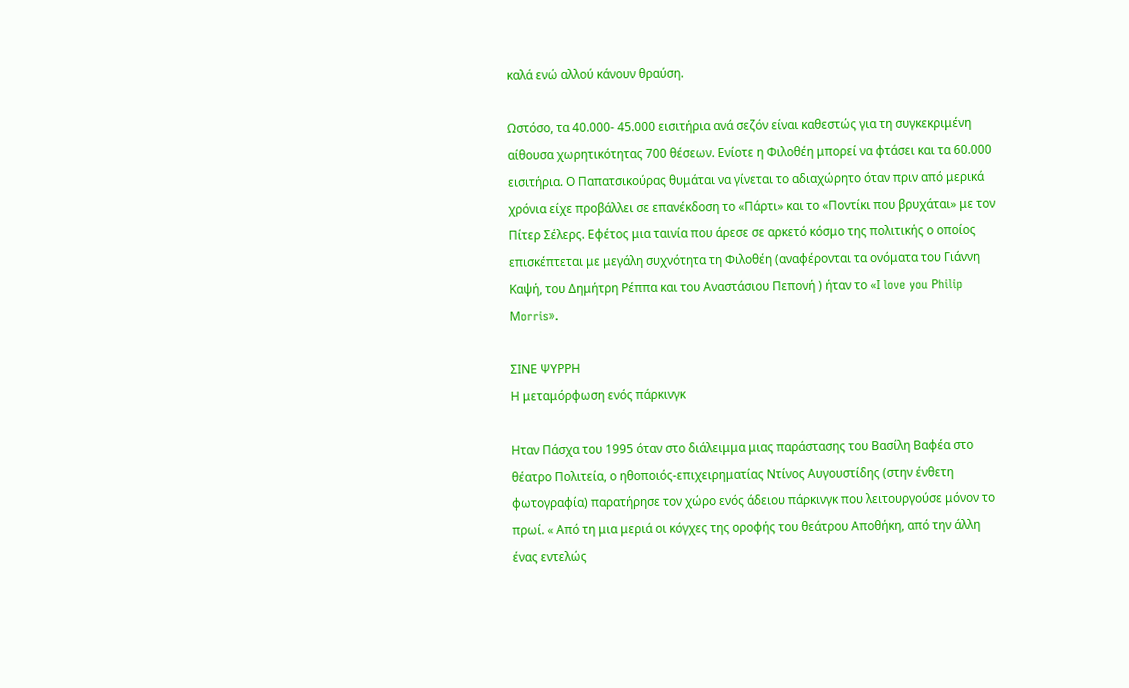καλά ενώ αλλού κάνουν θραύση.

Ωστόσο, τα 40.000- 45.000 εισιτήρια ανά σεζόν είναι καθεστώς για τη συγκεκριμένη αίθουσα χωρητικότητας 700 θέσεων. Ενίοτε η Φιλοθέη μπορεί να φτάσει και τα 60.000 εισιτήρια. Ο Παπατσικούρας θυμάται να γίνεται το αδιαχώρητο όταν πριν από μερικά χρόνια είχε προβάλλει σε επανέκδοση το «Πάρτι» και το «Ποντίκι που βρυχάται» με τον Πίτερ Σέλερς. Εφέτος μια ταινία που άρεσε σε αρκετό κόσμο της πολιτικής ο οποίος επισκέπτεται με μεγάλη συχνότητα τη Φιλοθέη (αναφέρονται τα ονόματα του Γιάννη Καψή, του Δημήτρη Ρέππα και του Αναστάσιου Πεπονή ) ήταν το «Ι love you Ρhilip Μorris».

ΣΙΝΕ ΨΥΡΡΗ
Η μεταμόρφωση ενός πάρκινγκ

Ηταν Πάσχα του 1995 όταν στο διάλειμμα μιας παράστασης του Βασίλη Βαφέα στο θέατρο Πολιτεία, ο ηθοποιός-επιχειρηματίας Ντίνος Αυγουστίδης (στην ένθετη φωτογραφία) παρατήρησε τον χώρο ενός άδειου πάρκινγκ που λειτουργούσε μόνον το πρωί. « Από τη μια μεριά οι κόγχες της οροφής του θεάτρου Αποθήκη, από την άλλη ένας εντελώς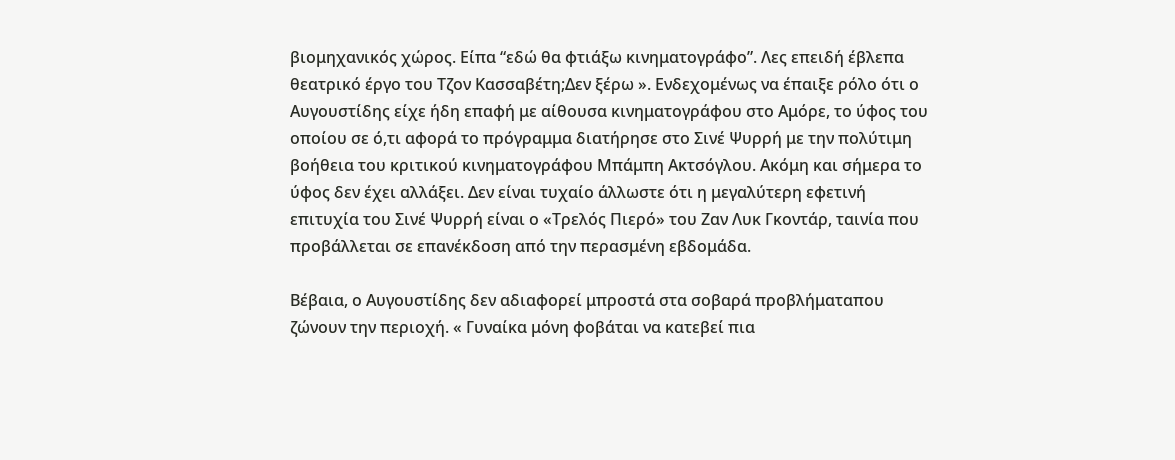βιομηχανικός χώρος. Είπα “εδώ θα φτιάξω κινηματογράφο”. Λες επειδή έβλεπα θεατρικό έργο του Τζον Κασσαβέτη;Δεν ξέρω ». Ενδεχομένως να έπαιξε ρόλο ότι ο Αυγουστίδης είχε ήδη επαφή με αίθουσα κινηματογράφου στο Αμόρε, το ύφος του οποίου σε ό,τι αφορά το πρόγραμμα διατήρησε στο Σινέ Ψυρρή με την πολύτιμη βοήθεια του κριτικού κινηματογράφου Μπάμπη Ακτσόγλου. Ακόμη και σήμερα το ύφος δεν έχει αλλάξει. Δεν είναι τυχαίο άλλωστε ότι η μεγαλύτερη εφετινή επιτυχία του Σινέ Ψυρρή είναι ο «Τρελός Πιερό» του Ζαν Λυκ Γκοντάρ, ταινία που προβάλλεται σε επανέκδοση από την περασμένη εβδομάδα.

Βέβαια, ο Αυγουστίδης δεν αδιαφορεί μπροστά στα σοβαρά προβλήματαπου ζώνουν την περιοχή. « Γυναίκα μόνη φοβάται να κατεβεί πια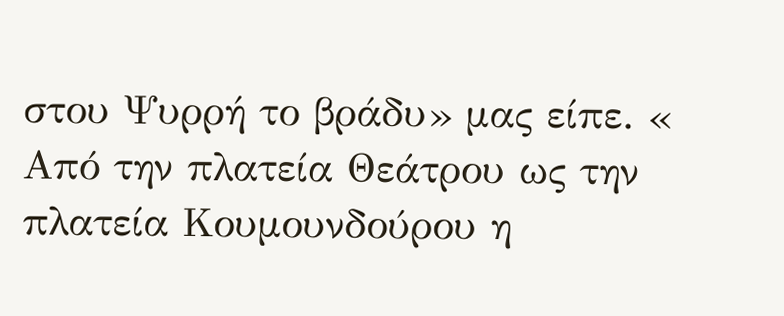στου Ψυρρή το βράδυ» μας είπε. « Από την πλατεία Θεάτρου ως την πλατεία Κουμουνδούρου η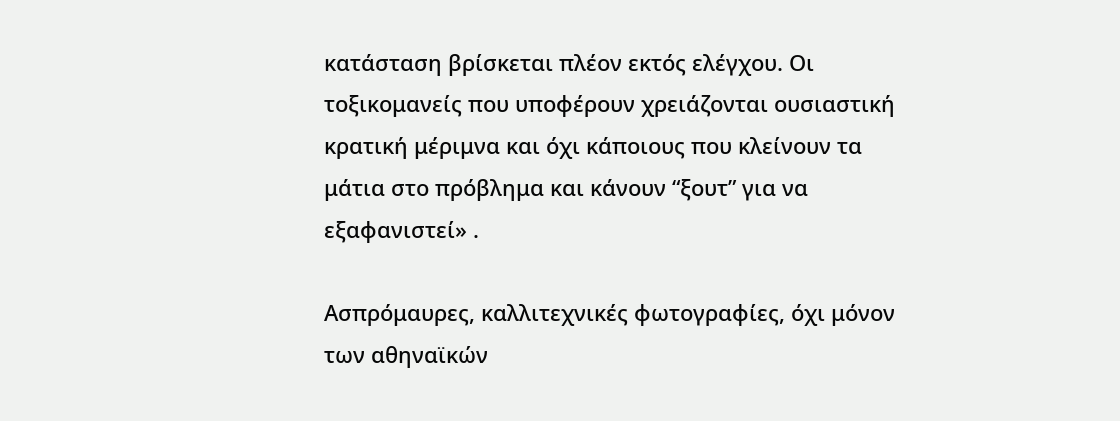κατάσταση βρίσκεται πλέον εκτός ελέγχου. Οι τοξικομανείς που υποφέρουν χρειάζονται ουσιαστική κρατική μέριμνα και όχι κάποιους που κλείνουν τα μάτια στο πρόβλημα και κάνουν “ξουτ” για να εξαφανιστεί» .

Ασπρόμαυρες, καλλιτεχνικές φωτογραφίες, όχι μόνον των αθηναϊκών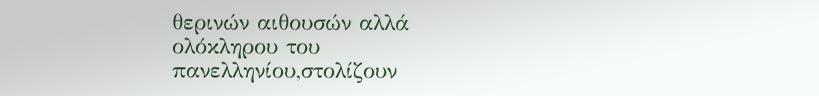θερινών αιθουσών αλλά ολόκληρου του πανελληνίου,στολίζουν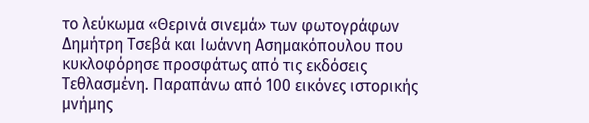το λεύκωμα «Θερινά σινεμά» των φωτογράφων Δημήτρη Τσεβά και Ιωάννη Ασημακόπουλου που κυκλοφόρησε προσφάτως από τις εκδόσεις Τεθλασμένη. Παραπάνω από 100 εικόνες ιστορικής μνήμης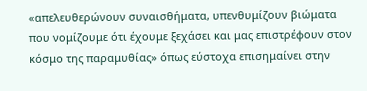«απελευθερώνουν συναισθήματα, υπενθυμίζουν βιώματα που νομίζουμε ότι έχουμε ξεχάσει και μας επιστρέφουν στον κόσμο της παραμυθίας» όπως εύστοχα επισημαίνει στην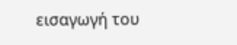εισαγωγή του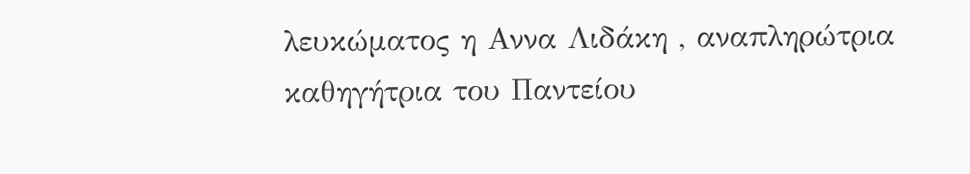λευκώματος η Αννα Λιδάκη , αναπληρώτρια καθηγήτρια του Παντείου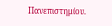Πανεπιστημίου.